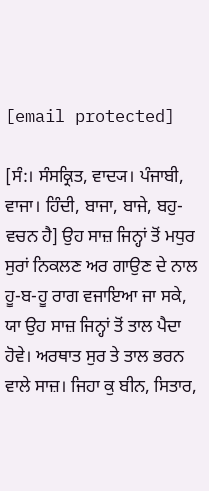[email protected]

[ਸੰ:। ਸੰਸਕ੍ਰਿਤ, ਵਾਦ੍ਯ। ਪੰਜਾਬੀ, ਵਾਜਾ। ਹਿੰਦੀ, ਬਾਜਾ, ਬਾਜੇ, ਬਹੁ-ਵਚਨ ਹੈ] ਉਹ ਸਾਜ਼ ਜਿਨ੍ਹਾਂ ਤੋਂ ਮਧੁਰ ਸੁਰਾਂ ਨਿਕਲਣ ਅਰ ਗਾਉਣ ਦੇ ਨਾਲ ਹੂ-ਬ-ਹੂ ਰਾਗ ਵਜਾਇਆ ਜਾ ਸਕੇ, ਯਾ ਉਹ ਸਾਜ਼ ਜਿਨ੍ਹਾਂ ਤੋਂ ਤਾਲ ਪੈਦਾ ਹੋਵੇ। ਅਰਥਾਤ ਸੁਰ ਤੇ ਤਾਲ ਭਰਨ ਵਾਲੇ ਸਾਜ਼। ਜਿਹਾ ਕੁ ਬੀਨ, ਸਿਤਾਰ,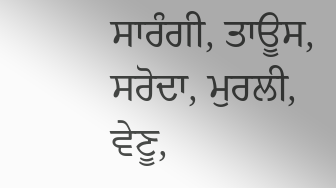ਸਾਰੰਗੀ, ਤਾਊਸ, ਸਰੋਦਾ, ਮੁਰਲੀ, ਵੇਣੂ,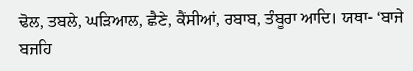ਢੋਲ, ਤਬਲੇ, ਘੜਿਆਲ, ਛੈਣੇ, ਕੈਂਸੀਆਂ, ਰਬਾਬ, ਤੰਬੂਰਾ ਆਦਿ। ਯਥਾ- ‘ਬਾਜੇ ਬਜਹਿ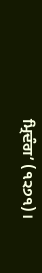ਮ੍ਰਿਦੰਗ’ (੧੨੭੧)।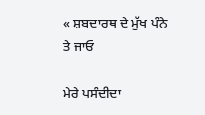« ਸ਼ਬਦਾਰਥ ਦੇ ਮੁੱਖ ਪੰਨੇ ਤੇ ਜਾਓ

ਮੇਰੇ ਪਸੰਦੀਦਾ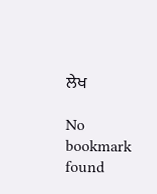ਲੇਖ

No bookmark found